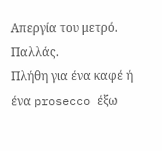Απεργία του μετρό.
Παλλάς.
Πλήθη για ένα καφέ ή ένα prosecco έξω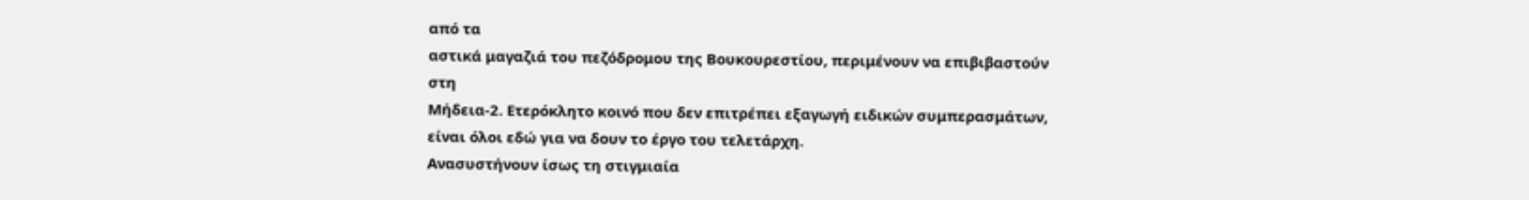από τα
αστικά μαγαζιά του πεζόδρομου της Βουκουρεστίου, περιμένουν να επιβιβαστούν στη
Μήδεια-2. Ετερόκλητο κοινό που δεν επιτρέπει εξαγωγή ειδικών συμπερασμάτων, είναι όλοι εδώ για να δουν το έργο του τελετάρχη.
Ανασυστήνουν ίσως τη στιγμιαία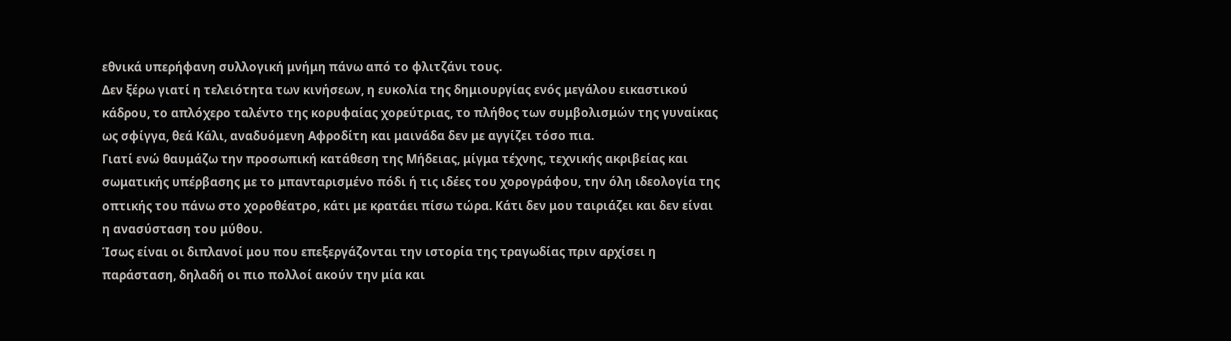εθνικά υπερήφανη συλλογική μνήμη πάνω από το φλιτζάνι τους.
Δεν ξέρω γιατί η τελειότητα των κινήσεων, η ευκολία της δημιουργίας ενός μεγάλου εικαστικού κάδρου, το απλόχερο ταλέντο της κορυφαίας χορεύτριας, το πλήθος των συμβολισμών της γυναίκας ως σφίγγα, θεά Κάλι, αναδυόμενη Αφροδίτη και μαινάδα δεν με αγγίζει τόσο πια.
Γιατί ενώ θαυμάζω την προσωπική κατάθεση της Μήδειας, μίγμα τέχνης, τεχνικής ακριβείας και σωματικής υπέρβασης με το μπανταρισμένο πόδι ή τις ιδέες του χορογράφου, την όλη ιδεολογία της οπτικής του πάνω στο χοροθέατρο, κάτι με κρατάει πίσω τώρα. Κάτι δεν μου ταιριάζει και δεν είναι η ανασύσταση του μύθου.
Ίσως είναι οι διπλανοί μου που επεξεργάζονται την ιστορία της τραγωδίας πριν αρχίσει η παράσταση, δηλαδή οι πιο πολλοί ακούν την μία και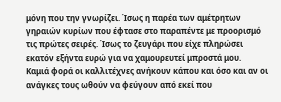μόνη που την γνωρίζει. Ίσως η παρέα των αμέτρητων γηραιών κυρίων που έφτασε στο παραπέντε με προορισμό τις πρώτες σειρές. Ίσως το ζευγάρι που είχε πληρώσει εκατόν εξήντα ευρώ για να χαμουρευτεί μπροστά μου.
Καμιά φορά οι καλλιτέχνες ανήκουν κάπου και όσο και αν οι ανάγκες τους ωθούν να φεύγουν από εκεί που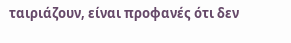ταιριάζουν, είναι προφανές ότι δεν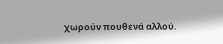χωρούν πουθενά αλλού.